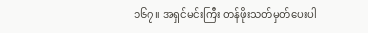၁၆၇။ အရှင်မင်းကြီး တန်ဖိုးသတ်မှတ်ပေးပါ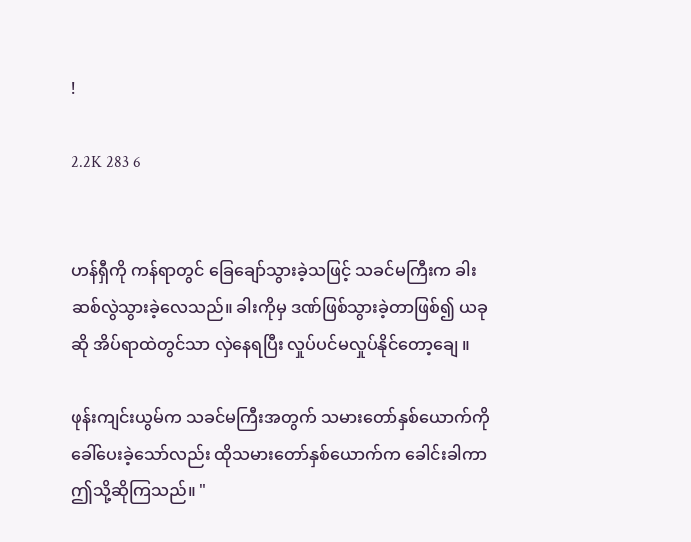!

2.2K 283 6


ဟန်ရှီကို ကန်ရာတွင် ခြေချော်သွားခဲ့သဖြင့် သခင်မကြီးက ခါးဆစ်လွဲသွားခဲ့လေသည်။ ခါးကိုမှ ဒဏ်ဖြစ်သွားခဲ့တာဖြစ်၍ ယခုဆို အိပ်ရာထဲတွင်သာ လှဲနေရပြီး လှုပ်ပင်မလှုပ်နိုင်တော့ချေ ။

ဖုန်းကျင်းယွမ်က သခင်မကြီးအတွက် သမားတော်နှစ်ယောက်ကို ခေါ်ပေးခဲ့သော်လည်း ထိုသမားတော်နှစ်ယောက်က ခေါင်းခါကာ ဤသို့ဆိုကြသည်။ "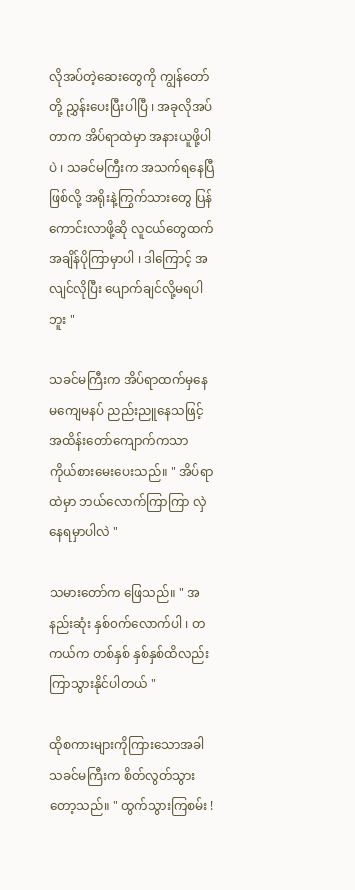လိုအပ်တဲ့ဆေးတွေကို ကျွန်တော်တို့ ညွှန်းပေးပြီးပါပြီ ၊ အခုလိုအပ်တာက အိပ်ရာထဲမှာ အနားယူဖို့ပါပဲ ၊ သခင်မကြီးက အသက်ရနေပြီဖြစ်လို့ အရိုးနဲ့ကြွက်သားတွေ ပြန်ကောင်းလာဖို့ဆို လူငယ်တွေထက် အချိန်ပိုကြာမှာပါ ၊ ဒါကြောင့် အလျင်လိုပြီး ပျောက်ချင်လို့မရပါဘူး "

သခင်မကြီးက အိပ်ရာထက်မှနေ မကျေမနပ် ညည်းညူနေသဖြင့် အထိန်းတော်ကျောက်ကသာ ကိုယ်စားမေးပေးသည်။ " အိပ်ရာထဲမှာ ဘယ်လောက်ကြာကြာ လှဲနေရမှာပါလဲ "

သမားတော်က ဖြေသည်။ " အနည်းဆုံး နှစ်၀က်လောက်ပါ ၊ တကယ်က တစ်နှစ် နှစ်နှစ်ထိလည်း ကြာသွားနိုင်ပါတယ် "

ထိုစကားများကိုကြားသောအခါ သခင်မကြီးက စိတ်လွတ်သွားတော့သည်။ " ထွက်သွားကြစမ်း !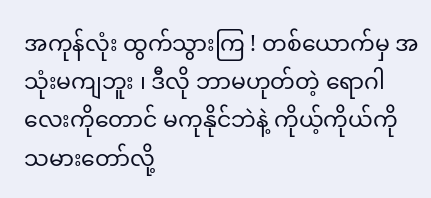အကုန်လုံး ထွက်သွားကြ ! တစ်ယောက်မှ အသုံးမကျဘူး ၊ ဒီလို ဘာမဟုတ်တဲ့ ရောဂါလေးကိုတောင် မကုနိုင်ဘဲနဲ့ ကိုယ့်ကိုယ်ကို သမားတော်လို့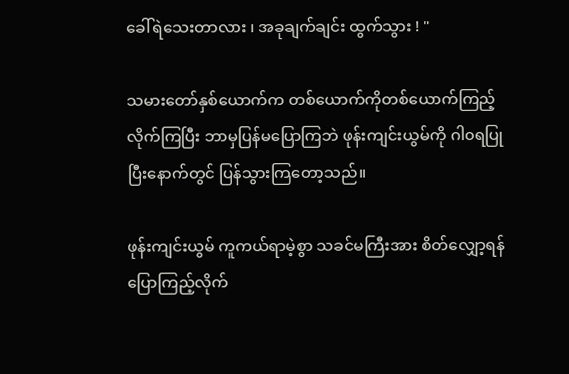ခေါ်ရဲသေးတာလား ၊ အခုချက်ချင်း ထွက်သွား ! "

သမားတော်နှစ်ယောက်က တစ်ယောက်ကိုတစ်ယောက်ကြည့်လိုက်ကြပြီး ဘာမှပြန်မပြောကြဘဲ ဖုန်းကျင်းယွမ်ကို ဂါ၀ရပြုပြီးနောက်တွင် ပြန်သွားကြတော့သည်။

ဖုန်းကျင်းယွမ် ကူကယ်ရာမဲ့စွာ သခင်မကြီးအား စိတ်လျှော့ရန် ပြောကြည့်လိုက်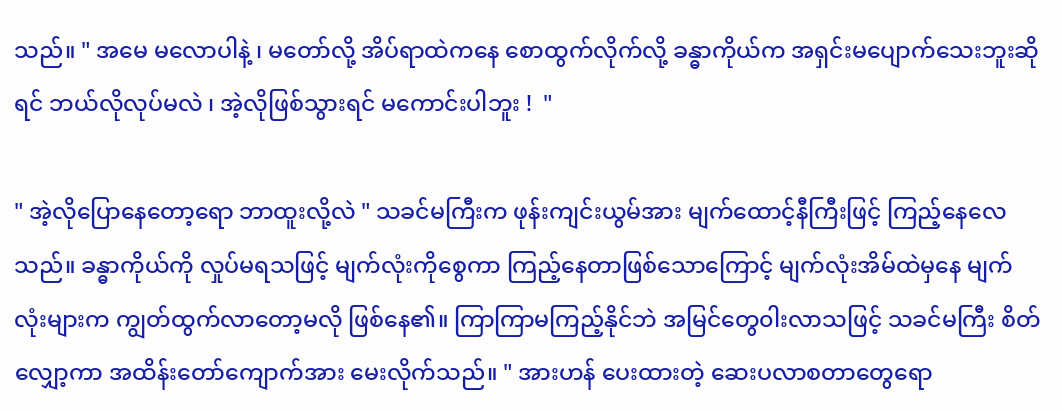သည်။ " အမေ မလောပါနဲ့ ၊ မတော်လို့ အိပ်ရာထဲကနေ စောထွက်လိုက်လို့ ခန္ဓာကိုယ်က အရှင်းမပျောက်သေးဘူးဆိုရင် ဘယ်လိုလုပ်မလဲ ၊ အဲ့လိုဖြစ်သွားရင် မကောင်းပါဘူး !  "

" အဲ့လိုပြောနေတော့ရော ဘာထူးလို့လဲ " သခင်မကြီးက ဖုန်းကျင်းယွမ်အား မျက်ထောင့်နီကြီးဖြင့် ကြည့်နေလေသည်။ ခန္ဓာကိုယ်ကို လှုပ်မရသဖြင့် မျက်လုံးကိုစွေကာ ကြည့်နေတာဖြစ်သောကြောင့် မျက်လုံးအိမ်ထဲမှနေ မျက်လုံးများက ကျွတ်ထွက်လာတော့မလို ဖြစ်နေ၏။ ကြာကြာမကြည့်နိုင်ဘဲ အမြင်တွေ၀ါးလာသဖြင့် သခင်မကြီး စိတ်လျှော့ကာ အထိန်းတော်ကျောက်အား မေးလိုက်သည်။ " အားဟန် ပေးထားတဲ့ ဆေးပလာစတာတွေရော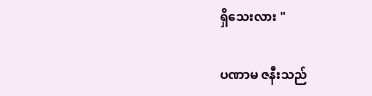ရှိသေးလား "

ပဏာမ ဇနီးသည်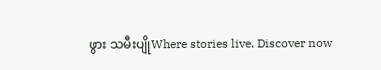ဖွား သမီးပျိုWhere stories live. Discover now